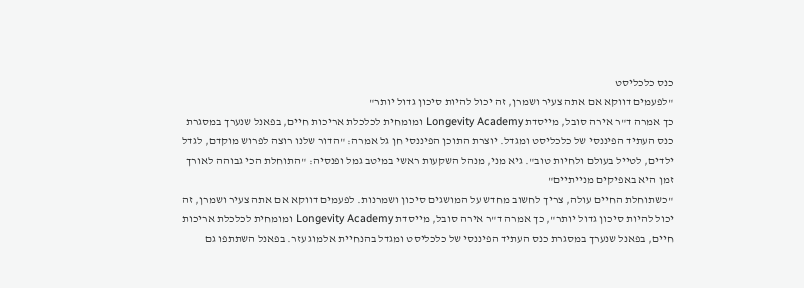כנס כלכליסט
"לפעמים דווקא אם אתה צעיר ושמרן, זה יכול להיות סיכון גדול יותר"
כך אמרה ד"ר אירה סובל, מייסדת Longevity Academy ומומחית לכלכלת אריכות חיים, בפאנל שנערך במסגרת כנס העתיד הפיננסי של כלכליסט ומגדל. יוצרת התוכן הפיננסי חן גל אמרה: "הדור שלנו רוצה לפרוש מוקדם, לגדל ילדים, לטייל בעולם ולחיות טוב". גיא מני, מנהל השקעות ראשי במיטב גמל ופנסיה: "התוחלת הכי גבוהה לאורך זמן היא באפיקים מנייתיים"
"כשתוחלת החיים עולה, צריך לחשוב מחדש על המושגים סיכון ושמרנות. לפעמים דווקא אם אתה צעיר ושמרן, זה יכול להיות סיכון גדול יותר", כך אמרה ד"ר אירה סובל, מייסדת Longevity Academy ומומחית לכלכלת אריכות חיים, בפאנל שנערך במסגרת כנס העתיד הפיננסי של כלכליסט ומגדל בהנחיית אלמוג עזר. בפאנל השתתפו גם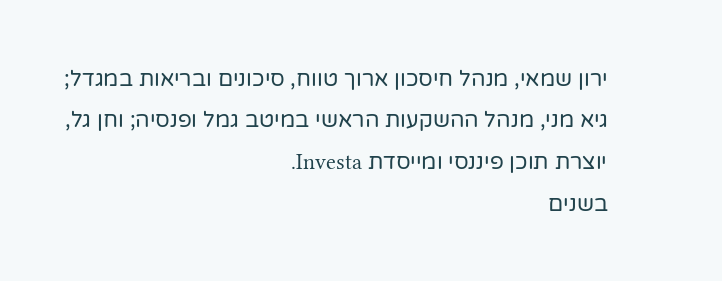ירון שמאי, מנהל חיסכון ארוך טווח, סיכונים ובריאות במגדל; גיא מני, מנהל ההשקעות הראשי במיטב גמל ופנסיה; וחן גל, יוצרת תוכן פיננסי ומייסדת Investa.
בשנים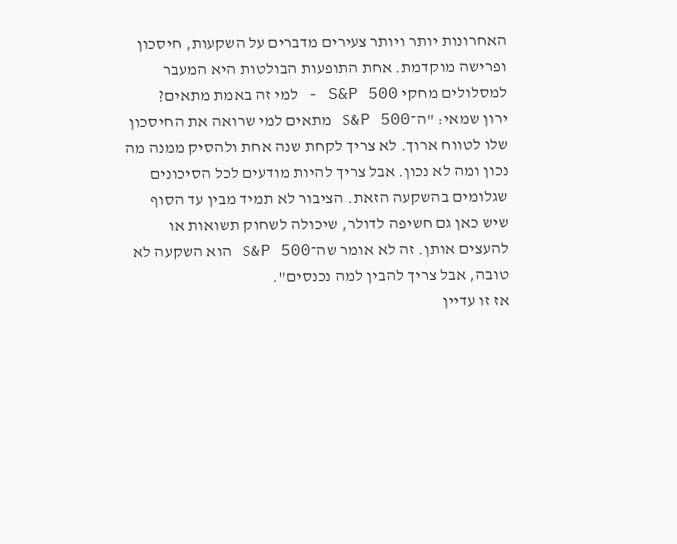האחרונות יותר ויותר צעירים מדברים על השקעות, חיסכון ופרישה מוקדמת. אחת התופעות הבולטות היא המעבר למסלולים מחקי S&P 500 - למי זה באמת מתאים?
ירון שמאי: "ה־S&P 500 מתאים למי שרואה את החיסכון שלו לטווח ארוך. לא צריך לקחת שנה אחת ולהסיק ממנה מה נכון ומה לא נכון. אבל צריך להיות מודעים לכל הסיכונים שגלומים בהשקעה הזאת. הציבור לא תמיד מבין עד הסוף שיש כאן גם חשיפה לדולר, שיכולה לשחוק תשואות או להעצים אותן. זה לא אומר שה־S&P 500 הוא השקעה לא טובה, אבל צריך להבין למה נכנסים".
אז זו עדיין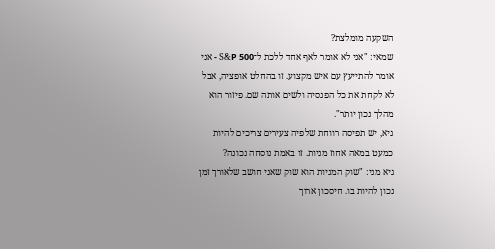השקעה מומלצת?
שמאי: "אני לא אומר לאף אחד ללכת ל־S&P 500 - אני אומר להתייעץ עם איש מקצוע. זו בהחלט אופציה, אבל לא לקחת את כל הפנסיה ולשים אותה שם. פיזור הוא מהלך נכון יותר".
גיא, יש תפיסה רווחת שלפיה צעירים צריכים להיות כמעט במאה אחוז מניות. זו באמת נוסחה נכונה?
גיא מני: "שוק המניות הוא שוק שאני חושב שלאורך זמן נכון להיות בו. חיסכון ארוך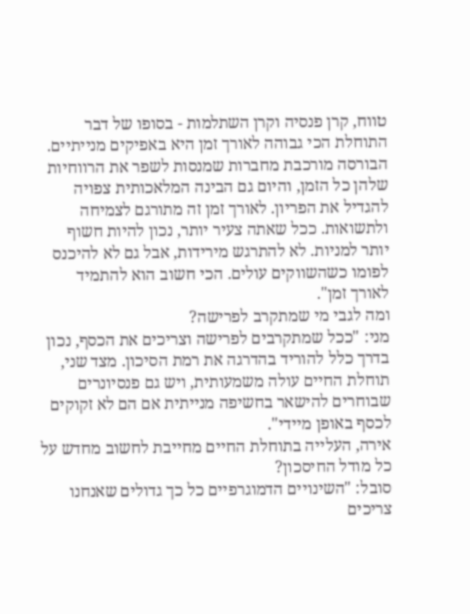טווח, קרן פנסיה וקרן השתלמות - בסופו של דבר התוחלת הכי גבוהה לאורך זמן היא באפיקים מנייתיים. הבורסה מורכבת מחברות שמנסות לשפר את הרווחיות שלהן כל הזמן, והיום גם הבינה המלאכותית צפויה להגדיל את הפריון. לאורך זמן זה מתורגם לצמיחה ולתשואות. ככל שאתה צעיר יותר, נכון להיות חשוף יותר למניות. לא להתרגש מירידות, אבל גם לא להיכנס לפומו כשהשווקים עולים. הכי חשוב הוא להתמיד לאורך זמן".
ומה לגבי מי שמתקרב לפרישה?
מני: "ככל שמתקרבים לפרישה וצריכים את הכסף, נכון בדרך כלל להוריד בהדרגה את רמת הסיכון. מצד שני, תוחלת החיים עולה משמעותית, ויש גם פנסיונרים שבוחרים להישאר בחשיפה מנייתית אם הם לא זקוקים לכסף באופן מיידי".
אירה, העלייה בתוחלת החיים מחייבת לחשוב מחדש על כל מודל החיסכון?
סובל: "השינויים הדמוגרפיים כל כך גדולים שאנחנו צריכים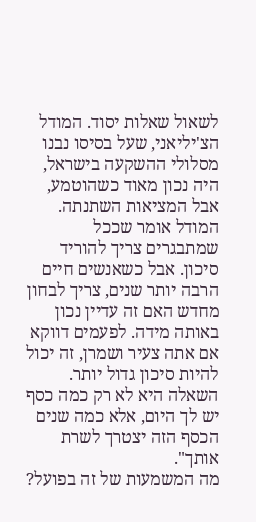לשאול שאלות יסוד. המודל הצ'יליאני, שעל בסיסו נבנו מסלולי ההשקעה בישראל, היה נכון מאוד כשהוטמע, אבל המציאות השתנתה. המודל אומר שככל שמתבגרים צריך להוריד סיכון. אבל כשאנשים חיים הרבה יותר שנים, צריך לבחון מחדש האם זה עדיין נכון באותה מידה. לפעמים דווקא אם אתה צעיר ושמרן, זה יכול להיות סיכון גדול יותר. השאלה היא לא רק כמה כסף יש לך היום, אלא כמה שנים הכסף הזה יצטרך לשרת אותך".
מה המשמעות של זה בפועל?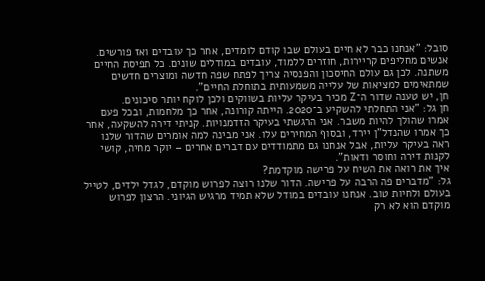סובל: "אנחנו כבר לא חיים בעולם שבו קודם לומדים, אחר כך עובדים ואז פורשים. אנשים מחליפים קריירות, חוזרים ללמוד, עובדים במודלים שונים. כל תפיסת החיים משתנה. לכן גם עולם החיסכון והפנסיה צריך לפתח שפה חדשה ומוצרים חדשים שמתאימים למציאות של עלייה משמעותית בתוחלת החיים".
חן, יש טענה שדור ה־Z מכיר בעיקר עליות בשווקים ולכן לוקח יותר סיכונים.
חן גל: "אני התחלתי להשקיע ב־2020. הייתה קורונה, אחר כך מלחמות, ובכל פעם אמרו שהולך להיות משבר. אני הרגשתי בעיקר הזדמנויות. קניתי דירה להשקעה, אחר כך אמרו שהנדל"ן יירד, ובסוף המחירים עלו. אני מבינה למה אומרים שהדור שלנו ראה בעיקר עליות, אבל אנחנו גם מתמודדים עם דברים אחרים – יוקר מחיה, קושי לקנות דירה וחוסר ודאות".
איך את רואה את השיח על פרישה מוקדמת?
גל: "מדברים פה הרבה על פרישה. הדור שלנו רוצה לפרוש מוקדם, לגדל ילדים, לטייל בעולם ולחיות טוב. אנחנו עובדים במודל שלא תמיד מרגיש הגיוני. הרצון לפרוש מוקדם הוא לא רק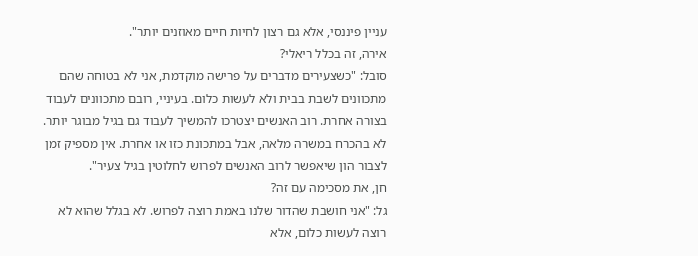עניין פיננסי, אלא גם רצון לחיות חיים מאוזנים יותר".
אירה, זה בכלל ריאלי?
סובל: "כשצעירים מדברים על פרישה מוקדמת, אני לא בטוחה שהם מתכוונים לשבת בבית ולא לעשות כלום. בעיניי, רובם מתכוונים לעבוד בצורה אחרת. רוב האנשים יצטרכו להמשיך לעבוד גם בגיל מבוגר יותר. לא בהכרח במשרה מלאה, אבל במתכונת כזו או אחרת. אין מספיק זמן לצבור הון שיאפשר לרוב האנשים לפרוש לחלוטין בגיל צעיר".
חן, את מסכימה עם זה?
גל: "אני חושבת שהדור שלנו באמת רוצה לפרוש. לא בגלל שהוא לא רוצה לעשות כלום, אלא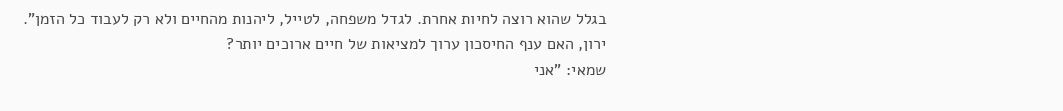בגלל שהוא רוצה לחיות אחרת. לגדל משפחה, לטייל, ליהנות מהחיים ולא רק לעבוד כל הזמן".
ירון, האם ענף החיסכון ערוך למציאות של חיים ארוכים יותר?
שמאי: "אני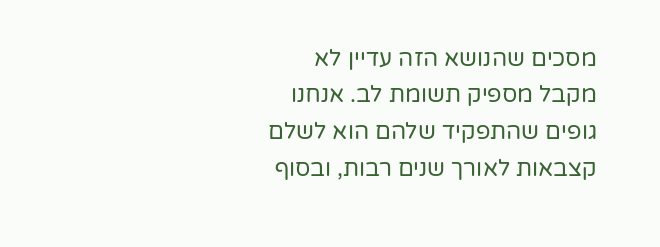מסכים שהנושא הזה עדיין לא מקבל מספיק תשומת לב. אנחנו גופים שהתפקיד שלהם הוא לשלם קצבאות לאורך שנים רבות, ובסוף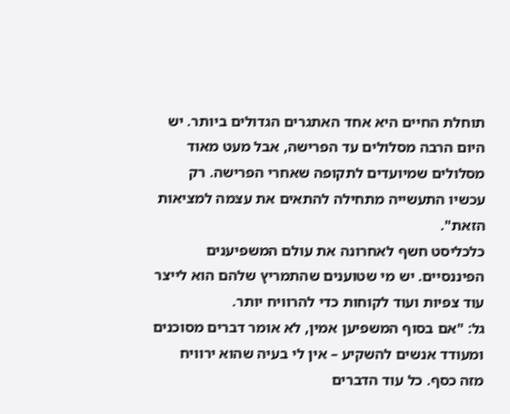תוחלת החיים היא אחד האתגרים הגדולים ביותר. יש היום הרבה מסלולים עד הפרישה, אבל מעט מאוד מסלולים שמיועדים לתקופה שאחרי הפרישה. רק עכשיו התעשייה מתחילה להתאים את עצמה למציאות הזאת".
כלכליסט חשף לאחרונה את עולם המשפיענים הפיננסיים. יש מי שטוענים שהתמריץ שלהם הוא לייצר עוד צפיות ועוד לקוחות כדי להרוויח יותר.
גל: "אם בסוף המשפיען אמין, לא אומר דברים מסוכנים ומעודד אנשים להשקיע – אין לי בעיה שהוא ירוויח מזה כסף. כל עוד הדברים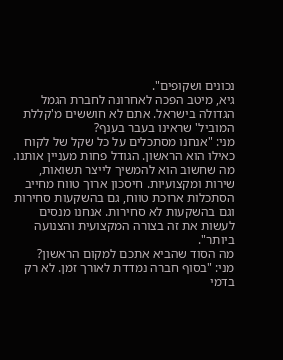נכונים ושקופים".
גיא, מיטב הפכה לאחרונה לחברת הגמל הגדולה בישראל. אתם לא חוששים מ'קללת המוביל' שראינו בעבר בענף?
מני: "אנחנו מסתכלים על כל שקל של לקוח כאילו הוא הראשון. הגודל פחות מעניין אותנו. מה שחשוב הוא להמשיך לייצר תשואות, שירות ומקצועיות. חיסכון ארוך טווח מחייב הסתכלות ארוכת טווח, גם בהשקעות סחירות וגם בהשקעות לא סחירות. אנחנו מנסים לעשות את זה בצורה המקצועית והצנועה ביותר".
מה הסוד שהביא אתכם למקום הראשון?
מני: "בסוף חברה נמדדת לאורך זמן. לא רק בדמי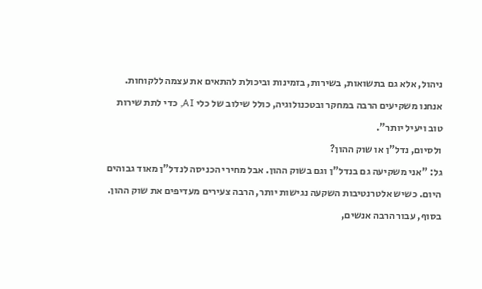ניהול, אלא גם בתשואות, בשירות, בזמינות וביכולת להתאים את עצמה ללקוחות. אנחנו משקיעים הרבה במחקר ובטכנולוגיה, כולל שילוב של כלי AI, כדי לתת שירות טוב ויעיל יותר".
ולסיום, נדל"ן או שוק ההון?
גל: "אני משקיעה גם בנדל"ן וגם בשוק ההון. אבל מחירי הכניסה לנדל"ן מאוד גבוהים היום. כשיש אלטרנטיבות השקעה נגישות יותר, הרבה צעירים מעדיפים את שוק ההון. בסוף, עבור הרבה אנשים,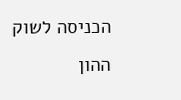הכניסה לשוק ההון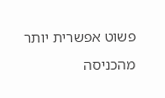פשוט אפשרית יותר מהכניסה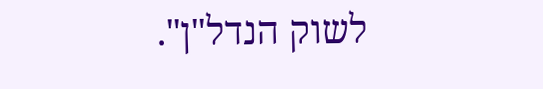לשוק הנדל"ן".